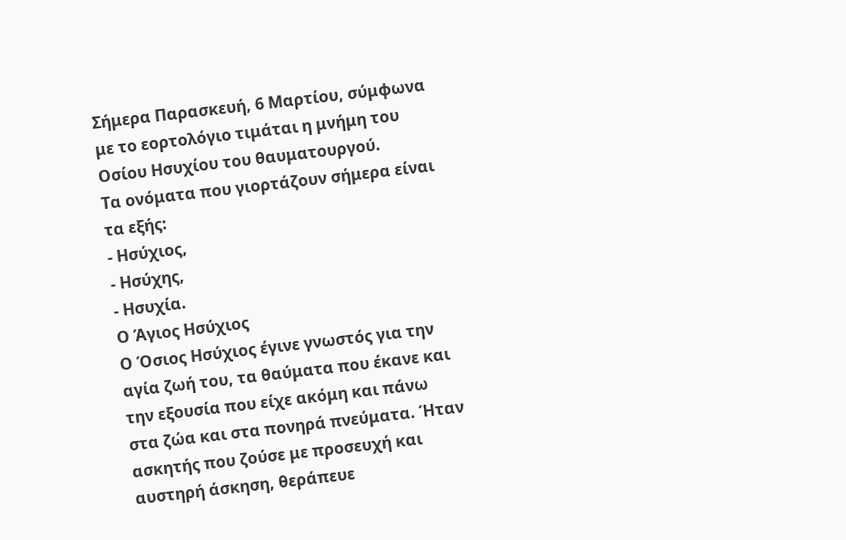Σήμερα Παρασκευή, 6 Μαρτίου, σύμφωνα με το εορτολόγιο τιμάται η μνήμη του Οσίου Ησυχίου του θαυματουργού.
Τα ονόματα που γιορτάζουν σήμερα είναι τα εξής:
- Ησύχιος,
- Ησύχης,
- Ησυχία.
Ο Άγιος Ησύχιος
Ο Όσιος Ησύχιος έγινε γνωστός για την αγία ζωή του, τα θαύματα που έκανε και την εξουσία που είχε ακόμη και πάνω στα ζώα και στα πονηρά πνεύματα. Ήταν ασκητής που ζούσε με προσευχή και αυστηρή άσκηση, θεράπευε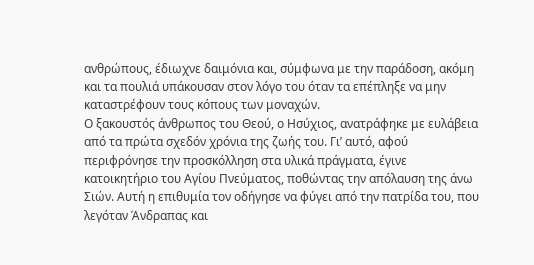ανθρώπους, έδιωχνε δαιμόνια και, σύμφωνα με την παράδοση, ακόμη και τα πουλιά υπάκουσαν στον λόγο του όταν τα επέπληξε να μην καταστρέφουν τους κόπους των μοναχών.
Ο ξακουστός άνθρωπος του Θεού, ο Ησύχιος, ανατράφηκε με ευλάβεια από τα πρώτα σχεδόν χρόνια της ζωής του. Γι’ αυτό, αφού περιφρόνησε την προσκόλληση στα υλικά πράγματα, έγινε κατοικητήριο του Αγίου Πνεύματος, ποθώντας την απόλαυση της άνω Σιών. Αυτή η επιθυμία τον οδήγησε να φύγει από την πατρίδα του, που λεγόταν Άνδραπας και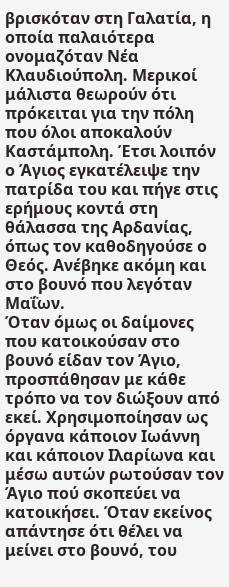βρισκόταν στη Γαλατία, η οποία παλαιότερα ονομαζόταν Νέα Κλαυδιούπολη. Μερικοί μάλιστα θεωρούν ότι πρόκειται για την πόλη που όλοι αποκαλούν Καστάμπολη. Έτσι λοιπόν ο Άγιος εγκατέλειψε την πατρίδα του και πήγε στις ερήμους κοντά στη θάλασσα της Αρδανίας, όπως τον καθοδηγούσε ο Θεός. Ανέβηκε ακόμη και στο βουνό που λεγόταν Μαΐων.
Όταν όμως οι δαίμονες που κατοικούσαν στο βουνό είδαν τον Άγιο, προσπάθησαν με κάθε τρόπο να τον διώξουν από εκεί. Χρησιμοποίησαν ως όργανα κάποιον Ιωάννη και κάποιον Ιλαρίωνα και μέσω αυτών ρωτούσαν τον Άγιο πού σκοπεύει να κατοικήσει. Όταν εκείνος απάντησε ότι θέλει να μείνει στο βουνό, του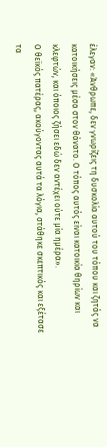έλεγαν: «Άνθρωπε, δεν γνωρίζεις τη δυσκολία αυτού του τόπου και ζητάς να κατοικήσεις μέσα στον θάνατο. Ο τόπος αυτός είναι κατοικία θηρίων και κλεφτών, και όποιος ζήσει εδώ δεν αντέχει ούτε μία ημέρα».
Ο θεϊκός πατέρας, ακούγοντας αυτά τα λόγια, στάθηκε σκεπτικός και εξέτασε τα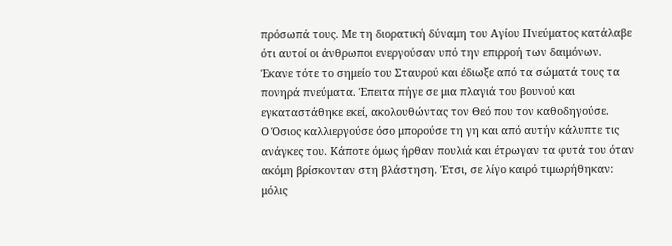πρόσωπά τους. Με τη διορατική δύναμη του Αγίου Πνεύματος κατάλαβε ότι αυτοί οι άνθρωποι ενεργούσαν υπό την επιρροή των δαιμόνων. Έκανε τότε το σημείο του Σταυρού και έδιωξε από τα σώματά τους τα πονηρά πνεύματα. Έπειτα πήγε σε μια πλαγιά του βουνού και εγκαταστάθηκε εκεί, ακολουθώντας τον Θεό που τον καθοδηγούσε.
Ο Όσιος καλλιεργούσε όσο μπορούσε τη γη και από αυτήν κάλυπτε τις ανάγκες του. Κάποτε όμως ήρθαν πουλιά και έτρωγαν τα φυτά του όταν ακόμη βρίσκονταν στη βλάστηση. Έτσι, σε λίγο καιρό τιμωρήθηκαν: μόλις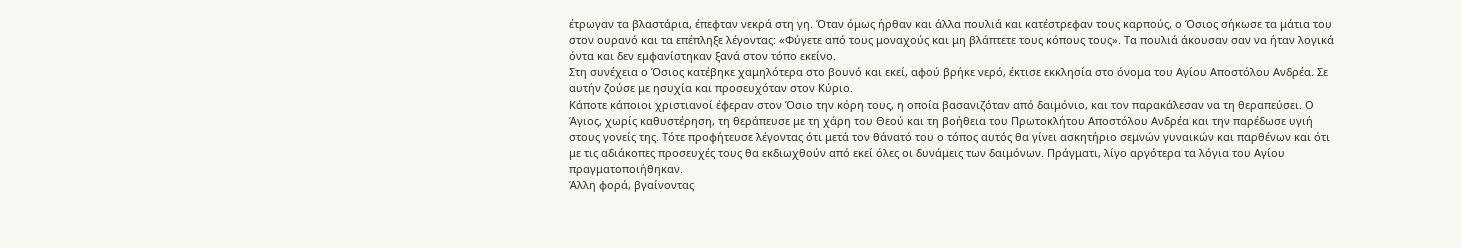έτρωγαν τα βλαστάρια, έπεφταν νεκρά στη γη. Όταν όμως ήρθαν και άλλα πουλιά και κατέστρεφαν τους καρπούς, ο Όσιος σήκωσε τα μάτια του στον ουρανό και τα επέπληξε λέγοντας: «Φύγετε από τους μοναχούς και μη βλάπτετε τους κόπους τους». Τα πουλιά άκουσαν σαν να ήταν λογικά όντα και δεν εμφανίστηκαν ξανά στον τόπο εκείνο.
Στη συνέχεια ο Όσιος κατέβηκε χαμηλότερα στο βουνό και εκεί, αφού βρήκε νερό, έκτισε εκκλησία στο όνομα του Αγίου Αποστόλου Ανδρέα. Σε αυτήν ζούσε με ησυχία και προσευχόταν στον Κύριο.
Κάποτε κάποιοι χριστιανοί έφεραν στον Όσιο την κόρη τους, η οποία βασανιζόταν από δαιμόνιο, και τον παρακάλεσαν να τη θεραπεύσει. Ο Άγιος, χωρίς καθυστέρηση, τη θεράπευσε με τη χάρη του Θεού και τη βοήθεια του Πρωτοκλήτου Αποστόλου Ανδρέα και την παρέδωσε υγιή στους γονείς της. Τότε προφήτευσε λέγοντας ότι μετά τον θάνατό του ο τόπος αυτός θα γίνει ασκητήριο σεμνών γυναικών και παρθένων και ότι με τις αδιάκοπες προσευχές τους θα εκδιωχθούν από εκεί όλες οι δυνάμεις των δαιμόνων. Πράγματι, λίγο αργότερα τα λόγια του Αγίου πραγματοποιήθηκαν.
Άλλη φορά, βγαίνοντας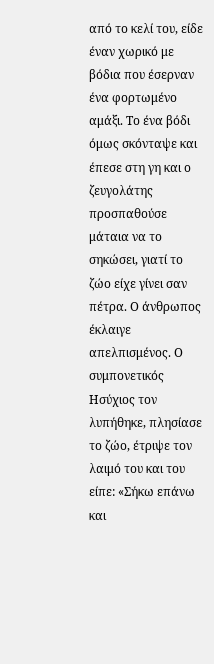από το κελί του, είδε έναν χωρικό με βόδια που έσερναν ένα φορτωμένο αμάξι. Το ένα βόδι όμως σκόνταψε και έπεσε στη γη και ο ζευγολάτης προσπαθούσε μάταια να το σηκώσει, γιατί το ζώο είχε γίνει σαν πέτρα. Ο άνθρωπος έκλαιγε απελπισμένος. Ο συμπονετικός Ησύχιος τον λυπήθηκε, πλησίασε το ζώο, έτριψε τον λαιμό του και του είπε: «Σήκω επάνω και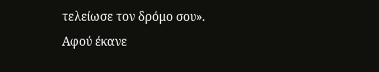τελείωσε τον δρόμο σου». Αφού έκανε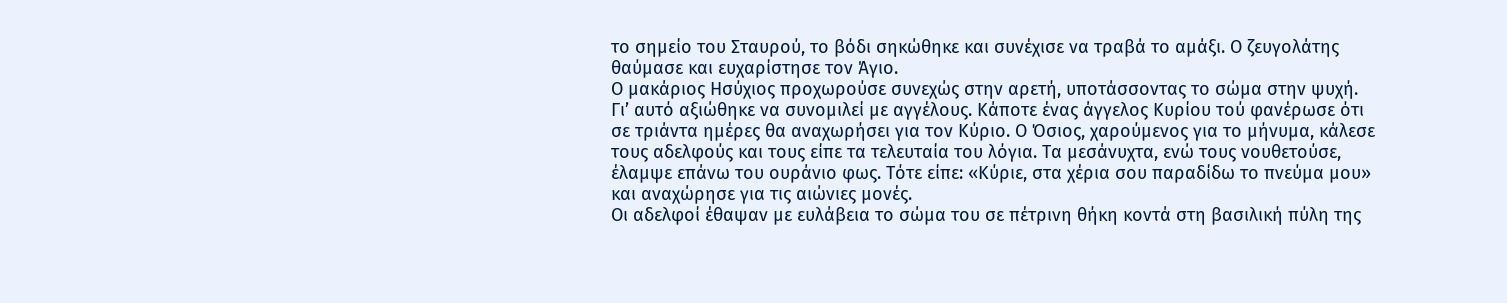το σημείο του Σταυρού, το βόδι σηκώθηκε και συνέχισε να τραβά το αμάξι. Ο ζευγολάτης θαύμασε και ευχαρίστησε τον Άγιο.
Ο μακάριος Ησύχιος προχωρούσε συνεχώς στην αρετή, υποτάσσοντας το σώμα στην ψυχή. Γι’ αυτό αξιώθηκε να συνομιλεί με αγγέλους. Κάποτε ένας άγγελος Κυρίου τού φανέρωσε ότι σε τριάντα ημέρες θα αναχωρήσει για τον Κύριο. Ο Όσιος, χαρούμενος για το μήνυμα, κάλεσε τους αδελφούς και τους είπε τα τελευταία του λόγια. Τα μεσάνυχτα, ενώ τους νουθετούσε, έλαμψε επάνω του ουράνιο φως. Τότε είπε: «Κύριε, στα χέρια σου παραδίδω το πνεύμα μου» και αναχώρησε για τις αιώνιες μονές.
Οι αδελφοί έθαψαν με ευλάβεια το σώμα του σε πέτρινη θήκη κοντά στη βασιλική πύλη της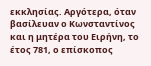εκκλησίας. Αργότερα, όταν βασίλευαν ο Κωνσταντίνος και η μητέρα του Ειρήνη, το έτος 781, ο επίσκοπος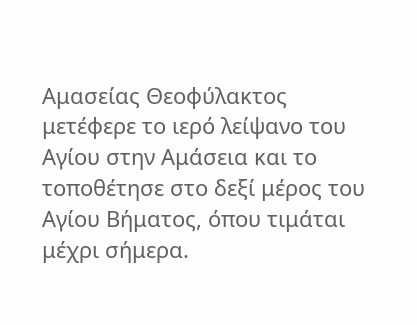Αμασείας Θεοφύλακτος μετέφερε το ιερό λείψανο του Αγίου στην Αμάσεια και το τοποθέτησε στο δεξί μέρος του Αγίου Βήματος, όπου τιμάται μέχρι σήμερα.